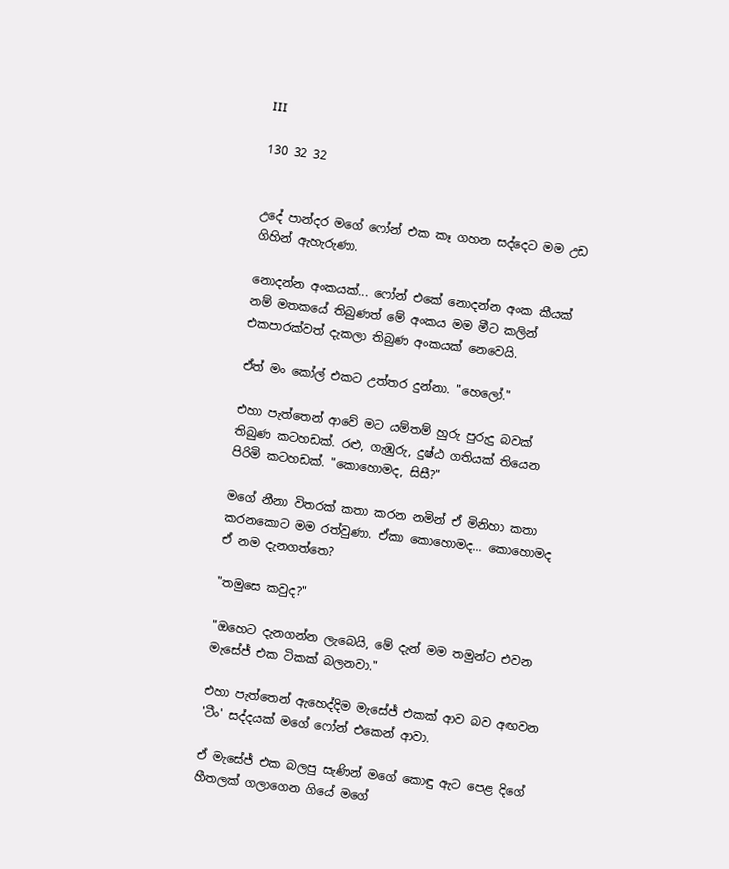III

130 32 32


උදේ පාන්දර මගේ ෆෝන් එක කෑ ගහන සද්දෙට මම උඩ ගිහින් ඇහැරුණා.

නොදන්න අංකයක්... ෆෝන් එකේ නොදන්න අංක කීයක් නම් මතකයේ තිබුණත් මේ අංකය මම මීට කලින් එකපාරක්වත් දැකලා තිබුණ අංකයක් නෙවෙයි.

ඒත් මං කෝල් එකට උත්තර දුන්නා. "හෙලෝ."

එහා පැත්තෙන් ආවේ මට යම්තම් හුරු පුරුදු බවක් තිබුණ කටහඩක්. රළු, ගැඹුරු, දුෂ්ඨ ගතියක් තියෙන පිරිමි කටහඩක්. "කොහොමද, සිසී?"

මගේ නීනා විතරක් කතා කරන නමින් ඒ මිනිහා කතා කරනකොට මම රත්වුණා. ඒකා කොහොමද... කොහොමද ඒ නම දැනගත්තෙ?

"තමුසෙ කවුද?"

"ඔහෙට දැනගන්න ලැබෙයි, මේ දැන් මම තමුන්ට එවන මැසේජ් එක ටිකක් බලනවා."

එහා පැත්තෙන් ඇහෙද්දිම මැසේජ් එකක් ආව බව අඟවන 'ටීං' සද්දයක් මගේ ෆෝන් එකෙන් ආවා.

ඒ මැසේජ් එක බලපු සැණින් මගේ කොඳු ඇට පෙළ දිගේ හීතලක් ගලාගෙන ගියේ මගේ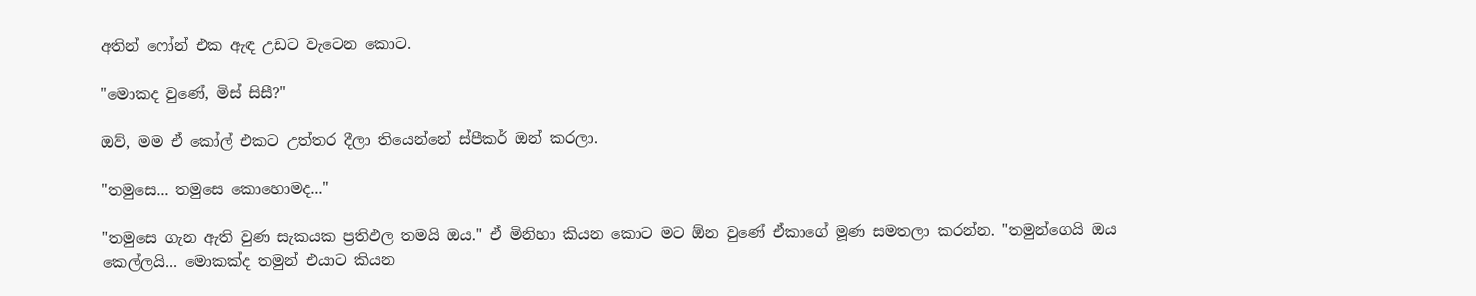අතින් ෆෝන් එක ඇඳ උඩට වැටෙන කොට.

"මොකද වුණේ, මිස් සිසී?"

ඔව්, මම ඒ කෝල් එකට උත්තර දීලා තියෙන්නේ ස්පීකර් ඔන් කරලා.

"තමුසෙ... තමුසෙ කොහොමද..."

"තමුසෙ ගැන ඇති වුණ සැකයක ප්‍රතිඵල තමයි ඔය." ඒ මිනිහා කියන කොට මට ඕන වුණේ ඒකාගේ මූණ සමතලා කරන්න. "තමුන්ගෙයි ඔය කෙල්ලයි... මොකක්ද තමුන් එයාට කියන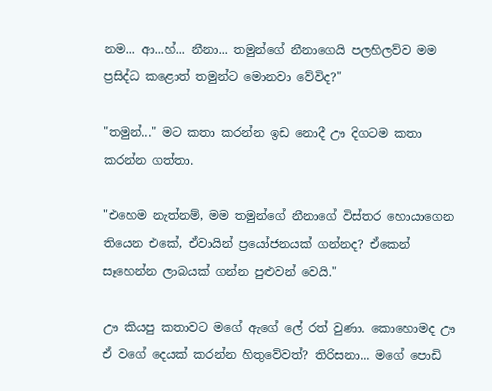නම... ආ...හ්... නීනා... තමුන්ගේ නීනාගෙයි පලහිලව්ව මම ප්‍රසිද්ධ කළොත් තමුන්ට මොනවා වේවිද?"

"තමුන්..." මට කතා කරන්න ඉඩ නොදී ඌ දිගටම කතා කරන්න ගත්තා.

"එහෙම නැත්නම්, මම තමුන්ගේ නීනාගේ විස්තර හොයාගෙන තියෙන එකේ, ඒවායින් ප්‍රයෝජනයක් ගන්නද? ඒකෙන් සෑහෙන්න ලාබයක් ගන්න පුළුවන් වෙයි."

ඌ කියපු කතාවට මගේ ඇගේ ලේ රත් වුණා. කොහොමද ඌ ඒ වගේ දෙයක් කරන්න හිතුවේවත්? තිරිසනා... මගේ පොඩි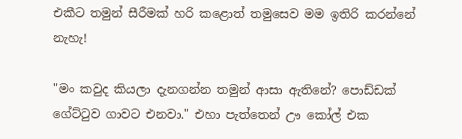එකීට තමුන් සීරීමක් හරි කළොත් තමුසෙව මම ඉතිරි කරන්නේ නැහැ!

"මං කවුද කියලා දැනගන්න තමුන් ආසා ඇතිනේ? පොඩ්ඩක් ගේට්ටුව ගාවට එනවා." එහා පැත්තෙන් ඌ කෝල් එක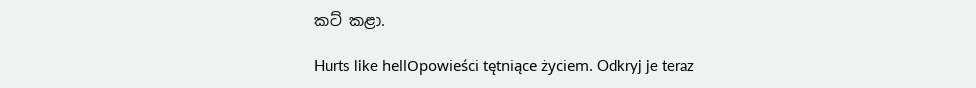කට් කළා.

Hurts like hellOpowieści tętniące życiem. Odkryj je teraz